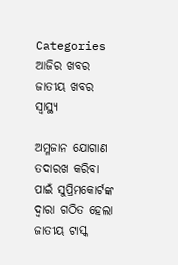Categories
ଆଜିର ଖବର ଜାତୀୟ ଖବର ସ୍ବାସ୍ଥ୍ୟ

ଅମ୍ଳଜାନ ଯୋଗାଣ ତଦାରଖ କରିବା ପାଇଁ ସୁପ୍ରିମକୋର୍ଟଙ୍କ ଦ୍ଵାରା ଗଠିତ ହେଲା ଜାତୀୟ ଟାସ୍କ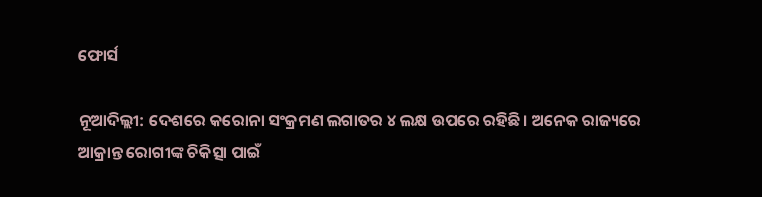ଫୋର୍ସ

ନୂଆଦିଲ୍ଲୀ: ଦେଶରେ କରୋନା ସଂକ୍ରମଣ ଲଗାତର ୪ ଲକ୍ଷ ଉପରେ ରହିଛି। ଅନେକ ରାଜ୍ୟରେ ଆକ୍ରାନ୍ତ ରୋଗୀଙ୍କ ଚିକିତ୍ସା ପାଇଁ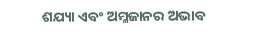ଶଯ୍ୟା ଏବଂ ଅମ୍ଳଜାନର ଅଭାବ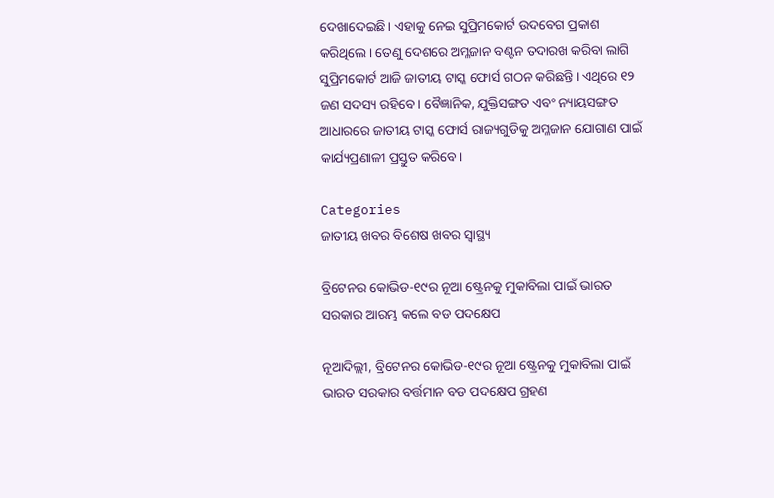ଦେଖାଦେଇଛି। ଏହାକୁ ନେଇ ସୁପ୍ରିମକୋର୍ଟ ଉଦବେଗ ପ୍ରକାଶ କରିଥିଲେ। ତେଣୁ ଦେଶରେ ଅମ୍ଳଜାନ ବଣ୍ଟନ ତଦାରଖ କରିବା ଲାଗି ସୁପ୍ରିମକୋର୍ଟ ଆଜି ଜାତୀୟ ଟାସ୍କ ଫୋର୍ସ ଗଠନ କରିଛନ୍ତି। ଏଥିରେ ୧୨ ଜଣ ସଦସ୍ୟ ରହିବେ। ବୈଜ୍ଞାନିକ, ଯୁକ୍ତିସଙ୍ଗତ ଏବଂ ନ୍ୟାୟସଙ୍ଗତ ଆଧାରରେ ଜାତୀୟ ଟାସ୍କ ଫୋର୍ସ ରାଜ୍ୟଗୁଡିକୁ ଅମ୍ଳଜାନ ଯୋଗାଣ ପାଇଁ କାର୍ଯ୍ୟପ୍ରଣାଳୀ ପ୍ରସ୍ତୁତ କରିବେ।

Categories
ଜାତୀୟ ଖବର ବିଶେଷ ଖବର ସ୍ବାସ୍ଥ୍ୟ

ବ୍ରିଟେନର କୋଭିଡ-୧୯ର ନୂଆ ଷ୍ଟ୍ରେନକୁ ମୁକାବିଲା ପାଇଁ ଭାରତ ସରକାର ଆରମ୍ଭ କଲେ ବଡ ପଦକ୍ଷେପ

ନୂଆଦିଲ୍ଲୀ, ବ୍ରିଟେନର କୋଭିଡ-୧୯ର ନୂଆ ଷ୍ଟ୍ରେନକୁ ମୁକାବିଲା ପାଇଁ ଭାରତ ସରକାର ବର୍ତ୍ତମାନ ବଡ ପଦକ୍ଷେପ ଗ୍ରହଣ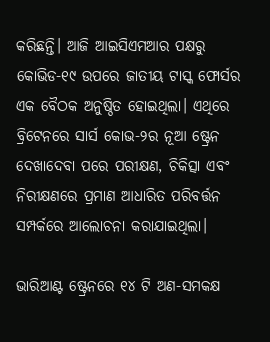କରିଛନ୍ତି। ଆଜି ଆଇସିଏମଆର ପକ୍ଷରୁ କୋଭିଡ-୧୯ ଉପରେ ଜାତୀୟ ଟାସ୍କ ଫୋର୍ସର ଏକ ବୈଠକ ଅନୁଷ୍ଠିତ ହୋଇଥିଲା। ଏଥିରେ ବ୍ରିଟେନରେ ସାର୍ସ କୋଭ-୨ର ନୂଆ ଷ୍ଟ୍ରେନ ଦେଖାଦେବା ପରେ ପରୀକ୍ଷଣ, ଚିକିତ୍ସା ଏବଂ ନିରୀକ୍ଷଣରେ ପ୍ରମାଣ ଆଧାରିତ ପରିବର୍ତ୍ତନ ସମ୍ପର୍କରେ ଆଲୋଚନା କରାଯାଇଥିଲା।

ଭାରିଆଣ୍ଟ ଷ୍ଟ୍ରେନରେ ୧୪ ଟି ଅଣ-ସମକକ୍ଷ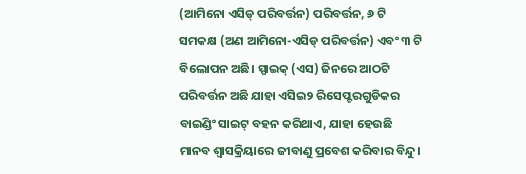(ଆମିନୋ ଏସିଡ୍ ପରିବର୍ତ୍ତନ) ପରିବର୍ତ୍ତନ, ୬ ଟି ସମକକ୍ଷ (ଅଣ ଆମିନୋ-ଏସିଡ୍ ପରିବର୍ତ୍ତନ) ଏବଂ ୩ ଟି ବିଲୋପନ ଅଛି। ସ୍ପାଇକ୍ (ଏସ) ଜିନରେ ଆଠଟି ପରିବର୍ତ୍ତନ ଅଛି ଯାହା ଏସିଇ୨ ରିସେପ୍ଟରଗୁଡିକର ବାଇଣ୍ଡିଂ ସାଇଟ୍ ବହନ କରିଥାଏ, ଯାହା ହେଉଛି ମାନବ ଶ୍ୱାସକ୍ରିୟାରେ ଜୀବାଣୁ ପ୍ରବେଶ କରିବାର ବିନ୍ଦୁ।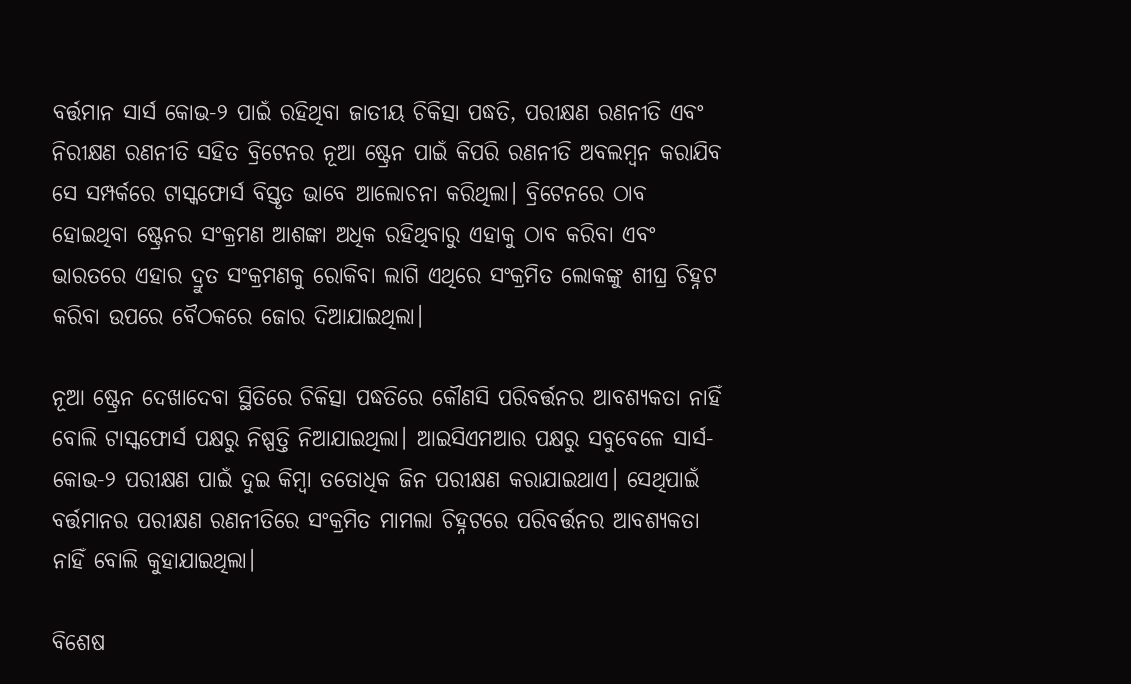ବର୍ତ୍ତମାନ ସାର୍ସ କୋଭ-୨ ପାଇଁ ରହିଥିବା ଜାତୀୟ ଚିକିତ୍ସା ପଦ୍ଧତି, ପରୀକ୍ଷଣ ରଣନୀତି ଏବଂ ନିରୀକ୍ଷଣ ରଣନୀତି ସହିତ ବ୍ରିଟେନର ନୂଆ ଷ୍ଟ୍ରେନ ପାଇଁ କିପରି ରଣନୀତି ଅବଲମ୍ବନ କରାଯିବ ସେ ସମ୍ପର୍କରେ ଟାସ୍କଫୋର୍ସ ବିସ୍ତୃତ ଭାବେ ଆଲୋଚନା କରିଥିଲା। ବ୍ରିଟେନରେ ଠାବ ହୋଇଥିବା ଷ୍ଟ୍ରେନର ସଂକ୍ରମଣ ଆଶଙ୍କା ଅଧିକ ରହିଥିବାରୁ ଏହାକୁ ଠାବ କରିବା ଏବଂ ଭାରତରେ ଏହାର ଦ୍ରୁତ ସଂକ୍ରମଣକୁ ରୋକିବା ଲାଗି ଏଥିରେ ସଂକ୍ରମିତ ଲୋକଙ୍କୁ ଶୀଘ୍ର ଚିହ୍ନଟ କରିବା ଉପରେ ବୈଠକରେ ଜୋର ଦିଆଯାଇଥିଲା।

ନୂଆ ଷ୍ଟ୍ରେନ ଦେଖାଦେବା ସ୍ଥିତିରେ ଚିକିତ୍ସା ପଦ୍ଧତିରେ କୌଣସି ପରିବର୍ତ୍ତନର ଆବଶ୍ୟକତା ନାହିଁ ବୋଲି ଟାସ୍କଫୋର୍ସ ପକ୍ଷରୁ ନିଷ୍ପତ୍ତି ନିଆଯାଇଥିଲା। ଆଇସିଏମଆର ପକ୍ଷରୁ ସବୁବେଳେ ସାର୍ସ-କୋଭ-୨ ପରୀକ୍ଷଣ ପାଇଁ ଦୁଇ କିମ୍ବା ତତୋଧିକ ଜିନ ପରୀକ୍ଷଣ କରାଯାଇଥାଏ। ସେଥିପାଇଁ ବର୍ତ୍ତମାନର ପରୀକ୍ଷଣ ରଣନୀତିରେ ସଂକ୍ରମିତ ମାମଲା ଚିହ୍ନଟରେ ପରିବର୍ତ୍ତନର ଆବଶ୍ୟକତା ନାହିଁ ବୋଲି କୁହାଯାଇଥିଲା।

ବିଶେଷ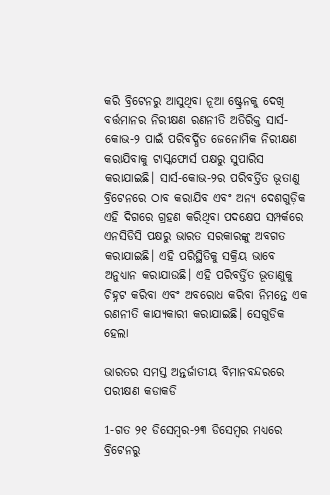କରି ବ୍ରିଟେନରୁ ଆସୁଥିବା ନୂଆ ଷ୍ଟ୍ରେନକୁ ଦେଖି ବର୍ତ୍ତମାନର ନିରୀକ୍ଷଣ ରଣନୀତି ଅତିରିକ୍ତ ସାର୍ସ-କୋଭ-୨ ପାଇଁ ପରିବର୍ଦ୍ଧିତ ଜେନୋମିକ ନିରୀକ୍ଷଣ କରାଯିବାକୁ ଟାସ୍କଫୋର୍ସ ପକ୍ଷରୁ ସୁପାରିସ କରାଯାଇଛି। ସାର୍ସ-କୋଭ-୨ର ପରିବର୍ତ୍ତିତ ଭୂତାଣୁ ବ୍ରିଟେନରେ ଠାବ କରାଯିବ ଏବଂ ଅନ୍ୟ ଦେଶଗୁଡ଼ିକ ଏହି ଦିଗରେ ଗ୍ରହଣ କରିଥିବା ପଦକ୍ଷେପ ସମ୍ପର୍କରେ ଏନସିଡିସି ପକ୍ଷରୁ ଭାରତ ସରକାରଙ୍କୁ ଅବଗତ କରାଯାଇଛି। ଏହି ପରିସ୍ଥିତିକୁ ସକ୍ରିୟ ଭାବେ ଅନୁଧ୍ୟାନ କରାଯାଉଛି। ଏହି ପରିବର୍ତ୍ତିତ ଭୂତାଣୁକୁ ଚିହ୍ନଟ କରିବା ଏବଂ ଅବରୋଧ କରିବା ନିମନ୍ତେ ଏକ ରଣନୀତି କାଯ୍ୟକାରୀ କରାଯାଇଛି। ସେଗୁଡିକ ହେଲା

ଭାରତର ସମସ୍ତ ଅନ୍ତର୍ଜାତୀୟ ବିମାନବନ୍ଦରରେ ପରୀକ୍ଷଣ କଡାକଡି

1-ଗତ ୨୧ ଡିସେମ୍ବର-୨୩ ଡିସେମ୍ବର ମଧ୍ୟରେ ବ୍ରିଟେନରୁ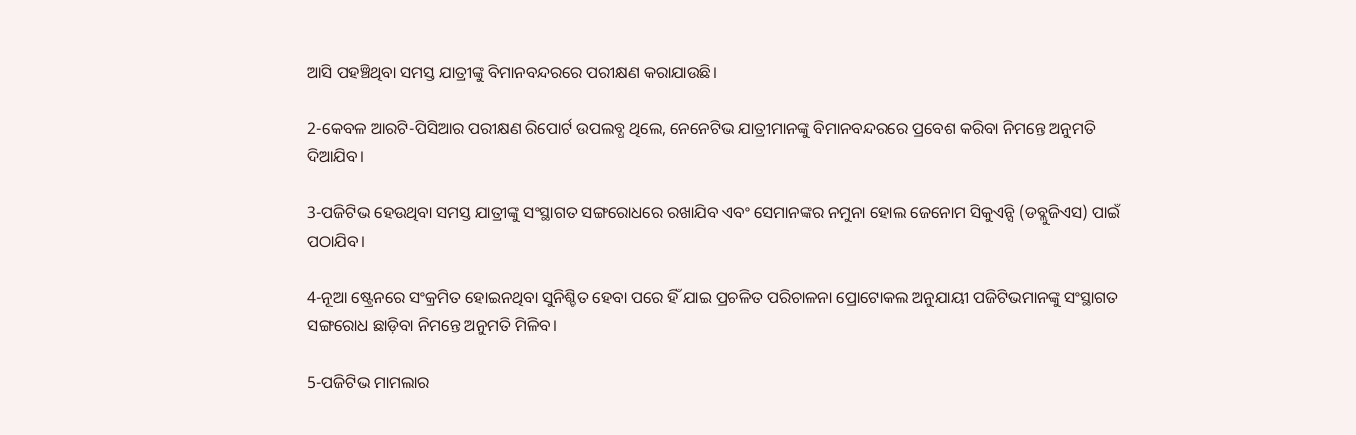ଆସି ପହଞ୍ଚିଥିବା ସମସ୍ତ ଯାତ୍ରୀଙ୍କୁ ବିମାନବନ୍ଦରରେ ପରୀକ୍ଷଣ କରାଯାଉଛି।

2-କେବଳ ଆରଟି-ପିସିଆର ପରୀକ୍ଷଣ ରିପୋର୍ଟ ଉପଲବ୍ଧ ଥିଲେ, ନେନେଟିଭ ଯାତ୍ରୀମାନଙ୍କୁ ବିମାନବନ୍ଦରରେ ପ୍ରବେଶ କରିବା ନିମନ୍ତେ ଅନୁମତି ଦିଆଯିବ।

3-ପଜିଟିଭ ହେଉଥିବା ସମସ୍ତ ଯାତ୍ରୀଙ୍କୁ ସଂସ୍ଥାଗତ ସଙ୍ଗରୋଧରେ ରଖାଯିବ ଏବଂ ସେମାନଙ୍କର ନମୁନା ହୋଲ ଜେନୋମ ସିକୁଏନ୍ସି (ଡବ୍ଲୁଜିଏସ) ପାଇଁ ପଠାଯିବ।

4-ନୂଆ ଷ୍ଟ୍ରେନରେ ସଂକ୍ରମିତ ହୋଇନଥିବା ସୁନିଶ୍ଚିତ ହେବା ପରେ ହିଁ ଯାଇ ପ୍ରଚଳିତ ପରିଚାଳନା ପ୍ରୋଟୋକଲ ଅନୁଯାୟୀ ପଜିଟିଭମାନଙ୍କୁ ସଂସ୍ଥାଗତ ସଙ୍ଗରୋଧ ଛାଡ଼ିବା ନିମନ୍ତେ ଅନୁମତି ମିଳିବ।

5-ପଜିଟିଭ ମାମଲାର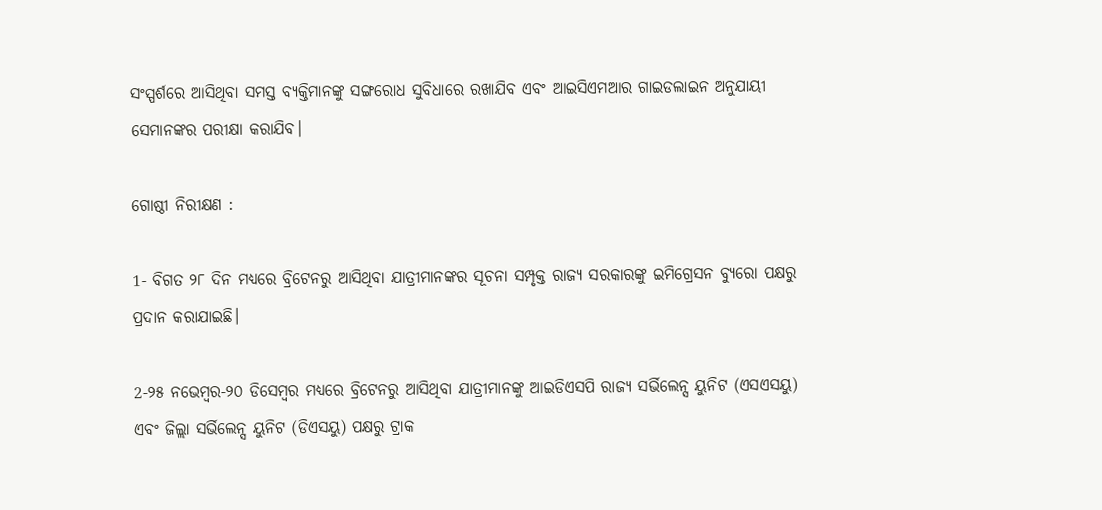ସଂସ୍ପର୍ଶରେ ଆସିଥିବା ସମସ୍ତ ବ୍ୟକ୍ତିମାନଙ୍କୁ ସଙ୍ଗରୋଧ ସୁବିଧାରେ ରଖାଯିବ ଏବଂ ଆଇସିଏମଆର ଗାଇଡଲାଇନ ଅନୁଯାୟୀ ସେମାନଙ୍କର ପରୀକ୍ଷା କରାଯିବ।

ଗୋଷ୍ଠୀ ନିରୀକ୍ଷଣ :

1- ବିଗତ ୨୮ ଦିନ ମଧ୍ୟରେ ବ୍ରିଟେନରୁ ଆସିଥିବା ଯାତ୍ରୀମାନଙ୍କର ସୂଚନା ସମ୍ପୃକ୍ତ ରାଜ୍ୟ ସରକାରଙ୍କୁ ଇମିଗ୍ରେସନ ବ୍ୟୁରୋ ପକ୍ଷରୁ ପ୍ରଦାନ କରାଯାଇଛି।

2-୨୫ ନଭେମ୍ବର-୨୦ ଡିସେମ୍ବର ମଧ୍ୟରେ ବ୍ରିଟେନରୁ ଆସିଥିବା ଯାତ୍ରୀମାନଙ୍କୁ ଆଇଡିଏସପି ରାଜ୍ୟ ସର୍ଭିଲେନ୍ସ ୟୁନିଟ (ଏସଏସୟୁ) ଏବଂ ଜିଲ୍ଲା ସର୍ଭିଲେନ୍ସ ୟୁନିଟ (ଡିଏସୟୁ) ପକ୍ଷରୁ ଟ୍ରାକ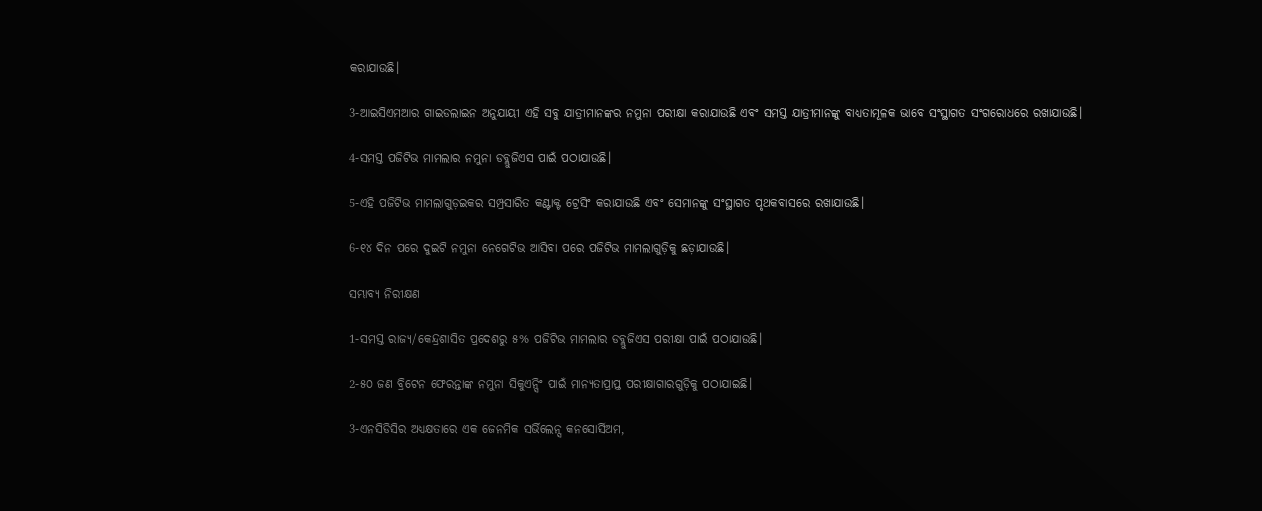କରାଯାଉଛି।

3-ଆଇସିଏମଆର ଗାଇଡଲାଇନ ଅନୁଯାୟୀ ଏହି ସବୁ ଯାତ୍ରୀମାନଙ୍କର ନମୁନା ପରୀକ୍ଷା କରାଯାଉଛି ଏବଂ ସମସ୍ତ ଯାତ୍ରୀମାନଙ୍କୁ ବାଧ୍ୟତାମୂଳକ ଭାବେ ସଂସ୍ଥାଗତ ସଂଗରୋଧରେ ରଖାଯାଉଛି।

4-ସମସ୍ତ ପଜିଟିଭ ମାମଲାର ନମୁନା ଡବ୍ଲୁଜିଏସ ପାଇଁ ପଠାଯାଉଛି।

5-ଏହି ପଜିଟିଭ ମାମଲାଗୁଡ଼ଇକର ସମ୍ପ୍ରସାରିତ କଣ୍ଟାକ୍ଟ ଟ୍ରେସିଂ କରାଯାଉଛି ଏବଂ ସେମାନଙ୍କୁ ସଂସ୍ଥାଗତ ପୃଥକବାସରେ ରଖାଯାଉଛି।

6-୧୪ ଦିନ ପରେ ଦୁଇଟି ନମୁନା ନେଗେଟିଭ ଆସିବା ପରେ ପଜିଟିଭ ମାମଲାଗୁଡ଼ିକୁ ଛଡ଼ାଯାଉଛି।

ସମ୍ଭାବ୍ୟ ନିରୀକ୍ଷଣ

1-ସମସ୍ତ ରାଜ୍ୟ/କେନ୍ଦ୍ରଶାସିତ ପ୍ରଦେଶରୁ ୫% ପଜିଟିଭ ମାମଲାର ଡବ୍ଲୁଜିଏସ ପରୀକ୍ଷା ପାଇଁ ପଠାଯାଉଛି।

2-୫୦ ଜଣ ବ୍ରିଟେନ ଫେରନ୍ତାଙ୍କ ନମୁନା ସିକୁଏନ୍ସିଂ ପାଇଁ ମାନ୍ୟତାପ୍ରାପ୍ତ ପରୀକ୍ଷାଗାରଗୁଡ଼ିକୁ ପଠାଯାଇଛି।

3-ଏନସିଡିସିର ଅଧ୍ୟକ୍ଷତାରେ ଏକ ଜେନମିକ ସର୍ଭିଲେନ୍ସ କନସୋର୍ସିଅମ,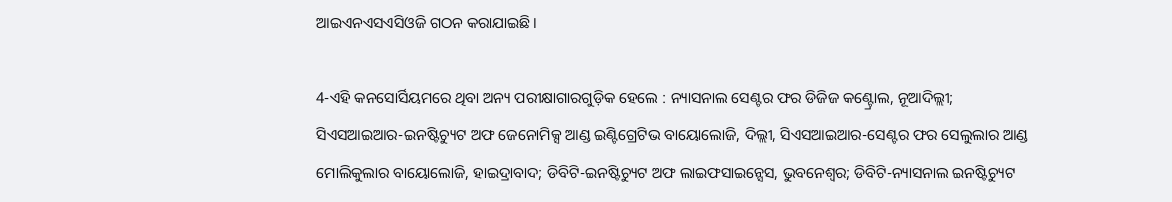ଆଇଏନଏସଏସିଓଜି ଗଠନ କରାଯାଇଛି।

4-ଏହି କନସୋର୍ସିୟମରେ ଥିବା ଅନ୍ୟ ପରୀକ୍ଷାଗାରଗୁଡ଼ିକ ହେଲେ : ନ୍ୟାସନାଲ ସେଣ୍ଟର ଫର ଡିଜିଜ କଣ୍ଟ୍ରୋଲ, ନୂଆଦିଲ୍ଲୀ; ସିଏସଆଇଆର-ଇନଷ୍ଟିଚ୍ୟୁଟ ଅଫ ଜେନୋମିକ୍ସ ଆଣ୍ଡ ଇଣ୍ଟିଗ୍ରେଟିଭ ବାୟୋଲୋଜି, ଦିଲ୍ଲୀ, ସିଏସଆଇଆର-ସେଣ୍ଟର ଫର ସେଲୁଲାର ଆଣ୍ଡ ମୋଲିକୁଲାର ବାୟୋଲୋଜି, ହାଇଦ୍ରାବାଦ; ଡିବିଟି-ଇନଷ୍ଟିଚ୍ୟୁଟ ଅଫ ଲାଇଫସାଇନ୍ସେସ, ଭୁବନେଶ୍ୱର; ଡିବିଟି-ନ୍ୟାସନାଲ ଇନଷ୍ଟିଚ୍ୟୁଟ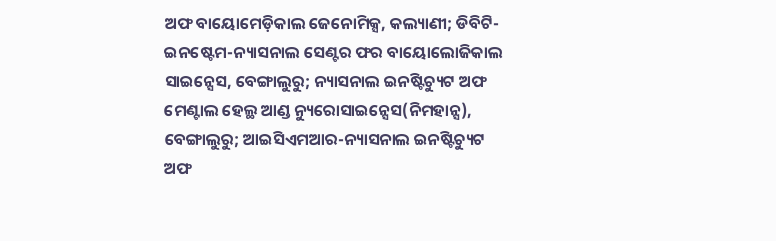ଅଫ ବାୟୋମେଡ଼ିକାଲ ଜେନୋମିକ୍ସ, କଲ୍ୟାଣୀ; ଡିବିଟି-ଇନଷ୍ଟେମ-ନ୍ୟାସନାଲ ସେଣ୍ଟର ଫର ବାୟୋଲୋଜିକାଲ ସାଇନ୍ସେସ, ବେଙ୍ଗାଲୁରୁ; ନ୍ୟାସନାଲ ଇନଷ୍ଟିଚ୍ୟୁଟ ଅଫ ମେଣ୍ଟାଲ ହେଲ୍ଥ ଆଣ୍ଡ ନ୍ୟୁରୋସାଇନ୍ସେସ(ନିମହାନ୍ସ), ବେଙ୍ଗାଲୁରୁ; ଆଇସିଏମଆର-ନ୍ୟାସନାଲ ଇନଷ୍ଟିଚ୍ୟୁଟ ଅଫ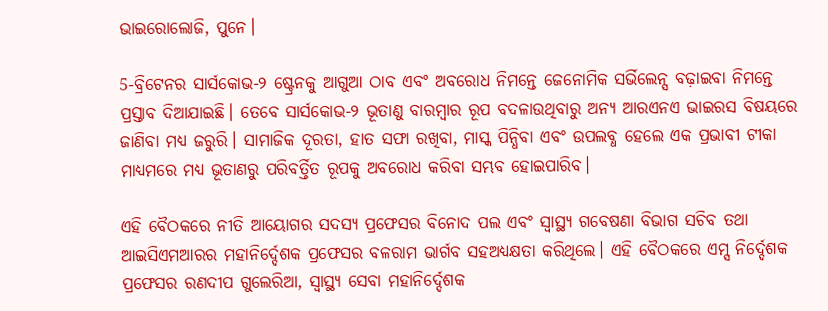ଭାଇରୋଲୋଜି, ପୁନେ।

5-ବ୍ରିଟେନର ସାର୍ସକୋଭ-୨ ଷ୍ଟ୍ରେନକୁ ଆଗୁଆ ଠାବ ଏବଂ ଅବରୋଧ ନିମନ୍ତେ ଜେନୋମିକ ସର୍ଭିଲେନ୍ସ ବଢ଼ାଇବା ନିମନ୍ତେ ପ୍ରସ୍ତାବ ଦିଆଯାଇଛି। ତେବେ ସାର୍ସକୋଭ-୨ ଭୂତାଣୁ ବାରମ୍ବାର ରୂପ ବଦଳାଉଥିବାରୁ ଅନ୍ୟ ଆରଏନଏ ଭାଇରସ ବିଷୟରେ ଜାଣିବା ମଧ୍ୟ ଜରୁରି। ସାମାଜିକ ଦୂରତା, ହାତ ସଫା ରଖିବା, ମାସ୍କ ପିନ୍ଧିବା ଏବଂ ଉପଲବ୍ଧ ହେଲେ ଏକ ପ୍ରଭାବୀ ଟୀକା ମାଧ୍ୟମରେ ମଧ୍ୟ ଭୂତାଣରୁ ପରିବର୍ତ୍ତିତ ରୂପକୁ ଅବରୋଧ କରିବା ସମ୍ଭବ ହୋଇପାରିବ।

ଏହି ବୈଠକରେ ନୀତି ଆୟୋଗର ସଦସ୍ୟ ପ୍ରଫେସର ବିନୋଦ ପଲ ଏବଂ ସ୍ୱାସ୍ଥ୍ୟ ଗବେଷଣା ବିଭାଗ ସଚିବ ତଥା ଆଇସିଏମଆରର ମହାନିର୍ଦ୍ଦେଶକ ପ୍ରଫେସର ବଳରାମ ଭାର୍ଗବ ସହଅଧ୍ୟକ୍ଷତା କରିଥିଲେ। ଏହି ବୈଠକରେ ଏମ୍ସ ନିର୍ଦ୍ଦେଶକ ପ୍ରଫେସର ରଣଦୀପ ଗୁଲେରିଆ, ସ୍ୱାସ୍ଥ୍ୟ ସେବା ମହାନିର୍ଦ୍ଦେଶକ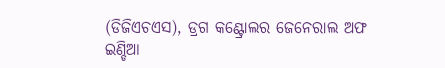(ଡିଜିଏଚଏସ), ଡ୍ରଗ କଣ୍ଟ୍ରୋଲର ଜେନେରାଲ ଅଫ ଇଣ୍ଡିଆ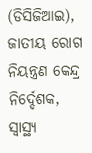(ଡିସିଜିଆଇ), ଜାତୀୟ ରୋଗ ନିୟନ୍ତ୍ରଣ କେନ୍ଦ୍ର ନିର୍ଦ୍ଦେଶକ, ସ୍ୱାସ୍ଥ୍ୟ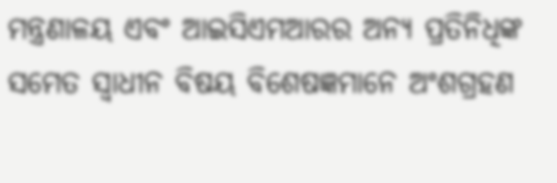ମନ୍ତ୍ରଣାଳୟ ଏବଂ ଆଇସିଏମଆରର ଅନ୍ୟ ପ୍ରତିନିଧିଙ୍କ ସମେତ ସ୍ୱାଧୀନ ବିଷୟ ବିଶେଷଜ୍ଞମାନେ ଅଂଶଗ୍ରହଣ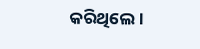କରିଥିଲେ।